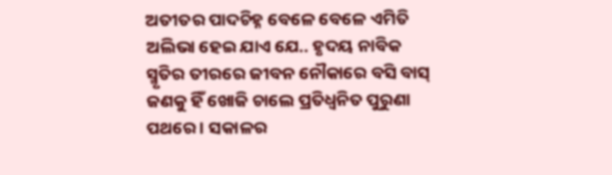ଅତୀତର ପାଦଚିହ୍ନ ବେଳେ ବେଳେ ଏମିତି ଅଲିଭା ହେଇ ଯାଏ ଯେ.. ହୃଦୟ ନାବିକ ସ୍ମୃତିର ତୀରରେ ଜୀବନ ନୌକାରେ ବସି ବାସ୍ ଜଣକୁ ହିଁ ଖୋଜି ଚାଲେ ପ୍ରତିଧ୍ବନିତ ପୁରୁଣା ପଥରେ । ସକାଳର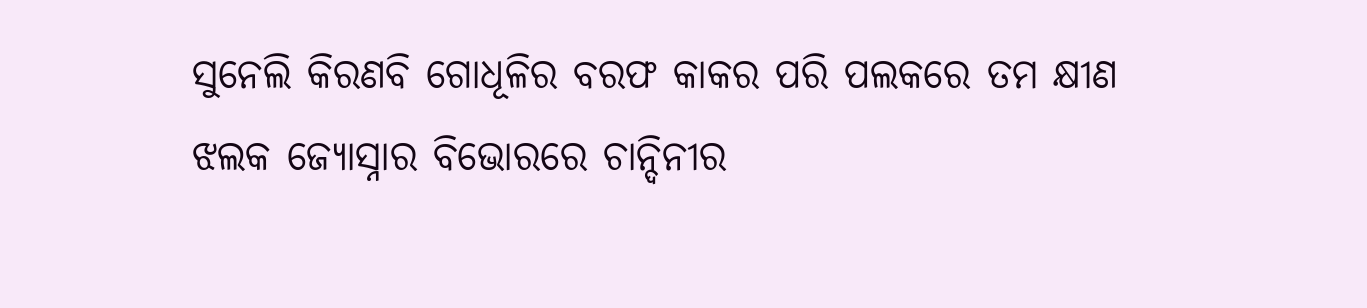ସୁନେଲି କିରଣବି ଗୋଧୂଳିର ବରଫ କାକର ପରି ପଲକରେ ତମ କ୍ଷୀଣ ଝଲକ ଜ୍ୟୋସ୍ନାର ବିଭୋରରେ ଚାନ୍ଦିନୀର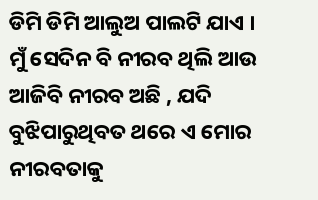ଡିମି ଡିମି ଆଲୁଅ ପାଲଟି ଯାଏ ।
ମୁଁ ସେଦିନ ବି ନୀରବ ଥିଲି ଆଉ ଆଜିବି ନୀରବ ଅଛି , ଯଦି ବୁଝିପାରୁଥିବତ ଥରେ ଏ ମୋର ନୀରବତାକୁ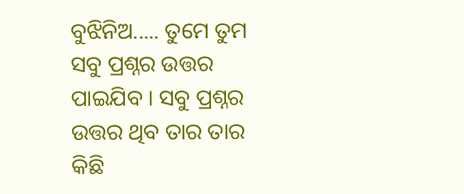ବୁଝିନିଅ..... ତୁମେ ତୁମ ସବୁ ପ୍ରଶ୍ନର ଉତ୍ତର ପାଇଯିବ । ସବୁ ପ୍ରଶ୍ନର ଉତ୍ତର ଥିବ ତାର ତାର କିଛି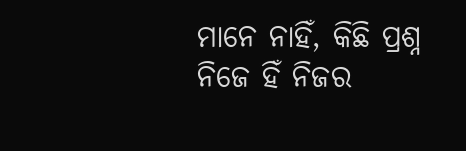ମାନେ ନାହିଁ, କିଛି ପ୍ରଶ୍ନ ନିଜେ ହିଁ ନିଜର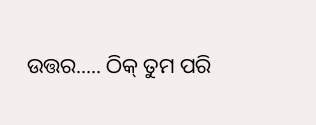ଉତ୍ତର..... ଠିକ୍ ତୁମ ପରି